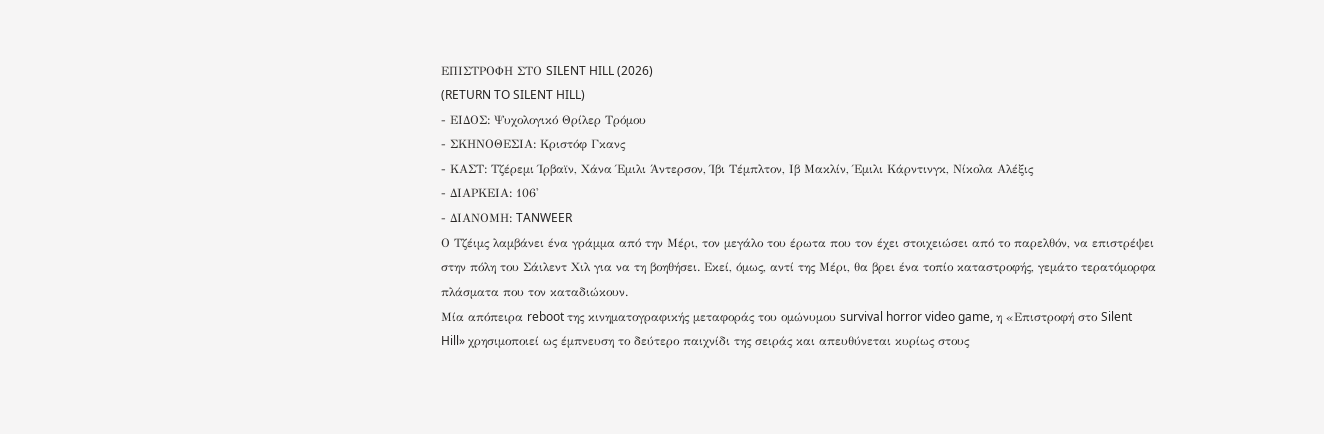ΕΠΙΣΤΡΟΦΗ ΣΤΟ SILENT HILL (2026)
(RETURN TO SILENT HILL)
- ΕΙΔΟΣ: Ψυχολογικό Θρίλερ Τρόμου
- ΣΚΗΝΟΘΕΣΙΑ: Κριστόφ Γκανς
- ΚΑΣΤ: Τζέρεμι Ίρβαϊν, Χάνα Έμιλι Άντερσον, Ίβι Τέμπλτον, Ιβ Μακλίν, Έμιλι Κάρντινγκ, Νίκολα Αλέξις
- ΔΙΑΡΚΕΙΑ: 106'
- ΔΙΑΝΟΜΗ: TANWEER
Ο Τζέιμς λαμβάνει ένα γράμμα από την Μέρι, τον μεγάλο του έρωτα που τον έχει στοιχειώσει από το παρελθόν, να επιστρέψει στην πόλη του Σάιλεντ Χιλ για να τη βοηθήσει. Εκεί, όμως, αντί της Μέρι, θα βρει ένα τοπίο καταστροφής, γεμάτο τερατόμορφα πλάσματα που τον καταδιώκουν.
Μία απόπειρα reboot της κινηματογραφικής μεταφοράς του ομώνυμου survival horror video game, η «Επιστροφή στο Silent Hill» χρησιμοποιεί ως έμπνευση το δεύτερο παιχνίδι της σειράς και απευθύνεται κυρίως στους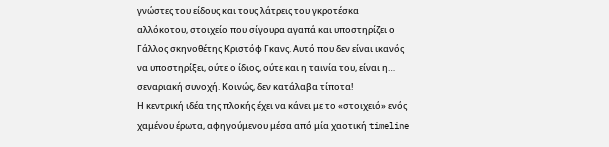γνώστες του είδους και τους λάτρεις του γκροτέσκα αλλόκοτου, στοιχείο που σίγουρα αγαπά και υποστηρίζει ο Γάλλος σκηνοθέτης Κριστόφ Γκανς. Αυτό που δεν είναι ικανός να υποστηρίξει, ούτε ο ίδιος, ούτε και η ταινία του, είναι η… σεναριακή συνοχή. Κοινώς, δεν κατάλαβα τίποτα!
Η κεντρική ιδέα της πλοκής έχει να κάνει με το «στοιχειό» ενός χαμένου έρωτα, αφηγούμενου μέσα από μία χαοτική timeline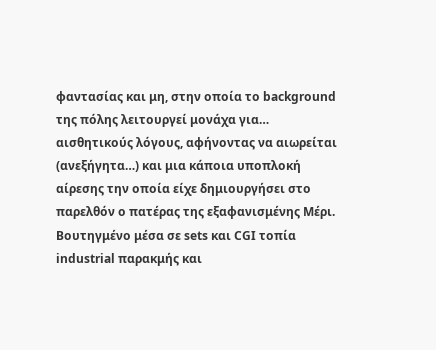φαντασίας και μη, στην οποία το background της πόλης λειτουργεί μονάχα για… αισθητικούς λόγους, αφήνοντας να αιωρείται (ανεξήγητα…) και μια κάποια υποπλοκή αίρεσης την οποία είχε δημιουργήσει στο παρελθόν ο πατέρας της εξαφανισμένης Μέρι.
Βουτηγμένο μέσα σε sets και CGI τοπία industrial παρακμής και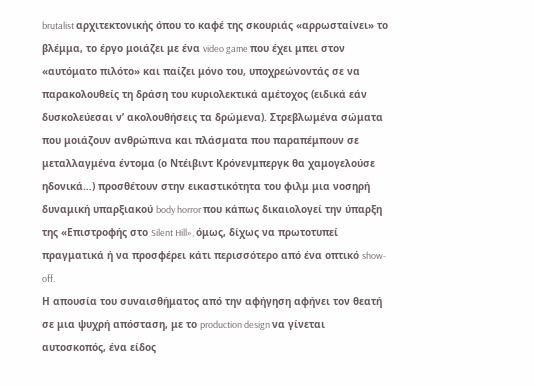brutalist αρχιτεκτονικής όπου το καφέ της σκουριάς «αρρωσταίνει» το βλέμμα, το έργο μοιάζει με ένα video game που έχει μπει στον «αυτόματο πιλότο» και παίζει μόνο του, υποχρεώνοντάς σε να παρακολουθείς τη δράση του κυριολεκτικά αμέτοχος (ειδικά εάν δυσκολεύεσαι ν’ ακολουθήσεις τα δρώμενα). Στρεβλωμένα σώματα που μοιάζουν ανθρώπινα και πλάσματα που παραπέμπουν σε μεταλλαγμένα έντομα (ο Ντέιβιντ Κρόνενμπεργκ θα χαμογελούσε ηδονικά…) προσθέτουν στην εικαστικότητα του φιλμ μια νοσηρή δυναμική υπαρξιακού body horror που κάπως δικαιολογεί την ύπαρξη της «Επιστροφής στο Silent Hill», όμως, δίχως να πρωτοτυπεί πραγματικά ή να προσφέρει κάτι περισσότερο από ένα οπτικό show-off.
Η απουσία του συναισθήματος από την αφήγηση αφήνει τον θεατή σε μια ψυχρή απόσταση, με το production design να γίνεται αυτοσκοπός, ένα είδος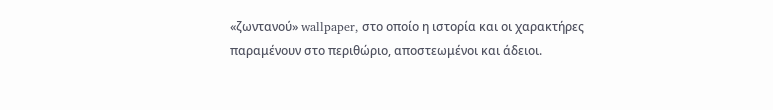«ζωντανού» wallpaper, στο οποίο η ιστορία και οι χαρακτήρες παραμένουν στο περιθώριο, αποστεωμένοι και άδειοι.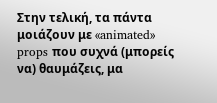Στην τελική, τα πάντα μοιάζουν με «animated» props που συχνά (μπορείς να) θαυμάζεις, μα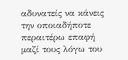αδυνατείς να κάνεις την οποιαδήποτε περαιτέρω επαφή μαζί τους λόγω του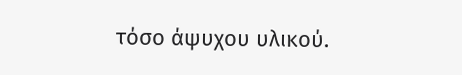τόσο άψυχου υλικού.